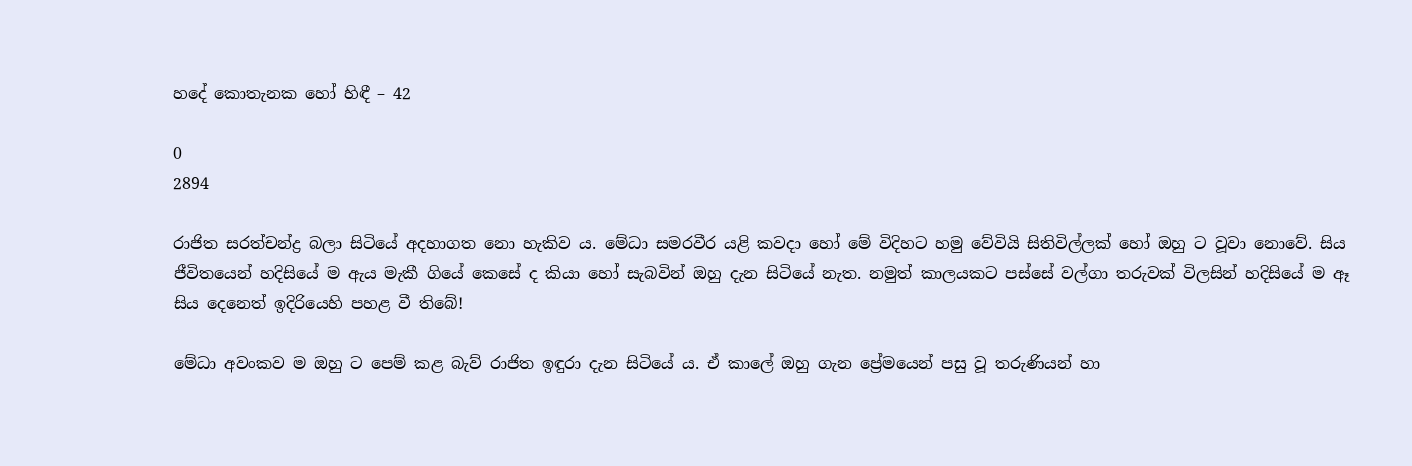හදේ කොතැනක හෝ හිඳී – 42

0
2894

රාජිත සරත්චන්ද්‍ර බලා සිටියේ අදහාගත නො හැකිව ය. මේධා සමරවීර යළි කවදා හෝ මේ විදිහට හමු වේවියි සිතිවිල්ලක් හෝ ඔහු ට වූවා නොවේ. සිය ජීවිතයෙන් හදිසියේ ම ඇය මැකී ගියේ කෙසේ ද කියා හෝ සැබවින් ඔහු දැන සිටියේ නැත. නමුත් කාලයකට පස්සේ වල්ගා තරුවක් විලසින් හදිසියේ ම ඈ සිය දෙනෙත් ඉදිරියෙහි පහළ වී තිබේ!

මේධා අවංකව ම ඔහු ට පෙම් කළ බැව් රාජිත ඉඳුරා දැන සිටියේ ය. ඒ කාලේ ඔහු ගැන ප්‍රේමයෙන් පසු වූ තරුණියන් හා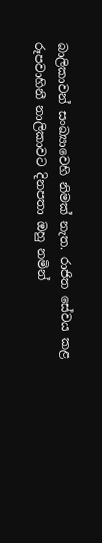බාලිකාවන් සංඛ්‍යාවෙහි නිමක් නැත. රාජිත සේවය කළ රූපවාහිනී නාලිකාවට දිනපතා ඔහු නමින්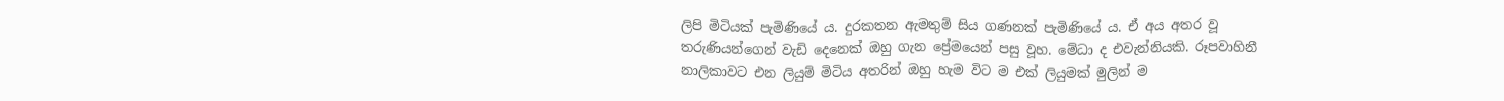ලිපි මිටියක් පැමිණියේ ය. දුරකතන ඇමතුම් සිය ගණනක් පැමිණියේ ය. ඒ අය අතර වූ තරුණියන්ගෙන් වැඩි දෙනෙක් ඔහු ගැන ප්‍රේමයෙන් පසු වූහ. මේධා ද එවැන්නියකි. රූපවාහිනී නාලිකාවට එන ලියුම් මිටිය අතරින් ඔහු හැම විට ම එක් ලියුමක් මුලින් ම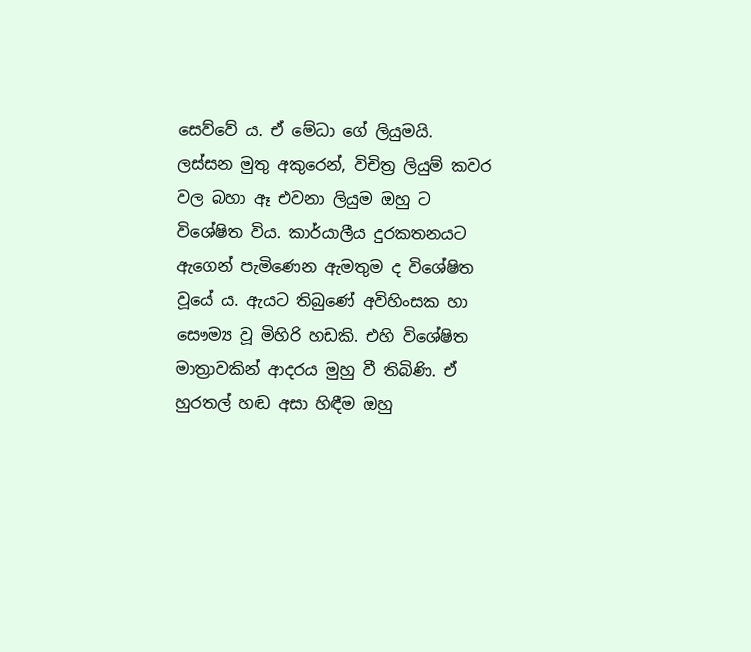සෙව්වේ ය. ඒ මේධා ගේ ලියුමයි. ලස්සන මුතු අකුරෙන්, විචිත්‍ර ලියුම් කවර වල බහා ඈ එවනා ලියුම ඔහු ට විශේෂිත විය. කාර්යාලීය දුරකතනයට ඇගෙන් පැමිණෙන ඇමතුම ද විශේෂිත වූයේ ය. ඇයට තිබුණේ අවිහිංසක හා සෞම්‍ය වූ මිහිරි හඩකි. එහි විශේෂිත මාත්‍රාවකින් ආදරය මුහු වී තිබිණි. ඒ හුරතල් හඬ අසා හිඳීම ඔහු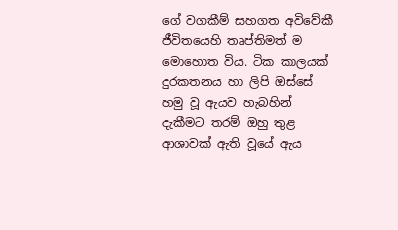ගේ වගකීම් සහගත අවිවේකී ජීවිතයෙහි තෘප්තිමත් ම මොහොත විය. ටික කාලයක් දුරකතනය හා ලිපි ඔස්සේ හමු වූ ඇයව හැබහින් දැකීමට තරම් ඔහු තුළ ආශාවක් ඇති වූයේ ඇය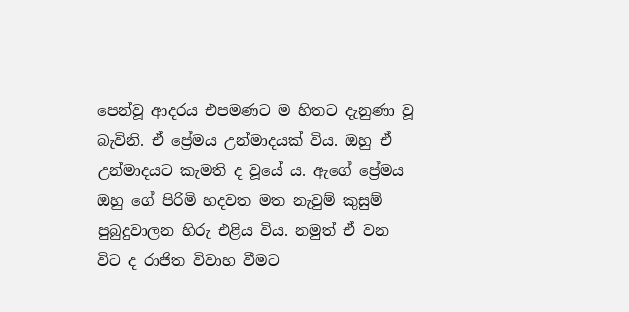පෙන්වූ ආදරය එපමණට ම හිතට දැනුණා වූ බැවිනි. ඒ ප්‍රේමය උන්මාදයක් විය. ඔහු ඒ උන්මාදයට කැමති ද වූයේ ය. ඇගේ ප්‍රේමය ඔහු ගේ පිරිමි හදවත මත නැවුම් කුසුම් පුබුදුවාලන හිරු එළිය විය. නමුත් ඒ වන විට ද රාජිත විවාහ වීමට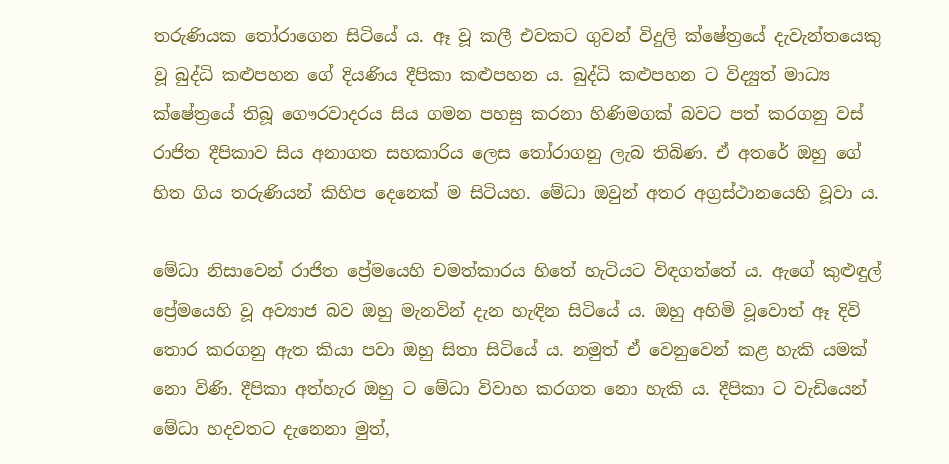තරුණියක තෝරාගෙන සිටියේ ය. ඈ වූ කලී එවකට ගුවන් විදුලි ක්ෂේත්‍රයේ දැවැන්තයෙකු වූ බුද්ධි කළුපහන ගේ දියණිය දීපිකා කළුපහන ය. බුද්ධි කළුපහන ට විද්‍යුත් මාධ්‍ය ක්ෂේත්‍රයේ තිබූ ගෞරවාදරය සිය ගමන පහසු කරනා හිණිමගක් බවට පත් කරගනු වස් රාජිත දීපිකාව සිය අනාගත සහකාරිය ලෙස තෝරාගනු ලැබ තිබිණ. ඒ අතරේ ඔහු ගේ හිත ගිය තරුණියන් කිහිප දෙනෙක් ම සිටියහ. මේධා ඔවුන් අතර අග්‍රස්ථානයෙහි වූවා ය.

මේධා නිසාවෙන් රාජිත ප්‍රේමයෙහි චමත්කාරය හිතේ හැටියට විඳගත්තේ ය. ඇගේ කුළුඳුල් ප්‍රේමයෙහි වූ අව්‍යාජ බව ඔහු මැනවින් දැන හැඳින සිටියේ ය. ඔහු අහිමි වූවොත් ඈ දිවි තොර කරගනු ඇත කියා පවා ඔහු සිතා සිටියේ ය. නමුත් ඒ වෙනුවෙන් කළ හැකි යමක් නො විණි. දීපිකා අත්හැර ඔහු ට මේධා විවාහ කරගත නො හැකි ය. දීපිකා ට වැඩියෙන් මේධා හදවතට දැනෙනා මුත්,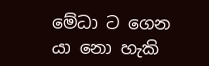මේධා ට ගෙන යා නො හැකි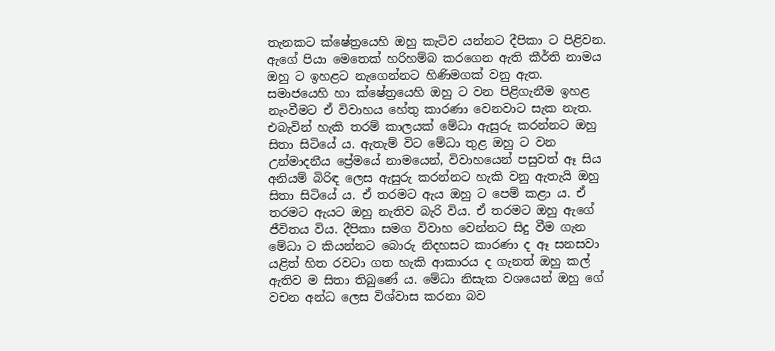තැනකට ක්ෂේත්‍රයෙහි ඔහු කැටිව යන්නට දීපිකා ට පිළිවන. ඇගේ පියා මෙතෙක් හරිහම්බ කරගෙන ඇති කීර්ති නාමය ඔහු ට ඉහළට නැගෙන්නට හිණිමගක් වනු ඇත. සමාජයෙහි හා ක්ෂේත්‍රයෙහි ඔහු ට වන පිළිගැනීම ඉහළ නැංවීමට ඒ විවාහය හේතු කාරණා වෙනවාට සැක නැත. එබැවින් හැකි තරම් කාලයක් මේධා ඇසුරු කරන්නට ඔහු සිතා සිටියේ ය. ඇතැම් විට මේධා තුළ ඔහු ට වන උන්මාදනීය ප්‍රේමයේ නාමයෙන්, විවාහයෙන් පසුවත් ඈ සිය අනියම් බිරිඳ ලෙස ඇසුරු කරන්නට හැකි වනු ඇතැයි ඔහු සිතා සිටියේ ය. ඒ තරමට ඇය ඔහු ට පෙම් කළා ය. ඒ තරමට ඇයට ඔහු නැතිව බැරි විය. ඒ තරමට ඔහු ඇගේ ජීවිතය විය. දීපිකා සමග විවාහ වෙන්නට සිදු වීම ගැන මේධා ට කියන්නට බොරු නිදහසට කාරණා ද ඈ සනසවා යළිත් හිත රවටා ගත හැකි ආකාරය ද ගැනත් ඔහු කල් ඇතිව ම සිතා තිබුණේ ය. මේධා නිසැක වශයෙන් ඔහු ගේ වචන අන්ධ ලෙස විශ්වාස කරනා බව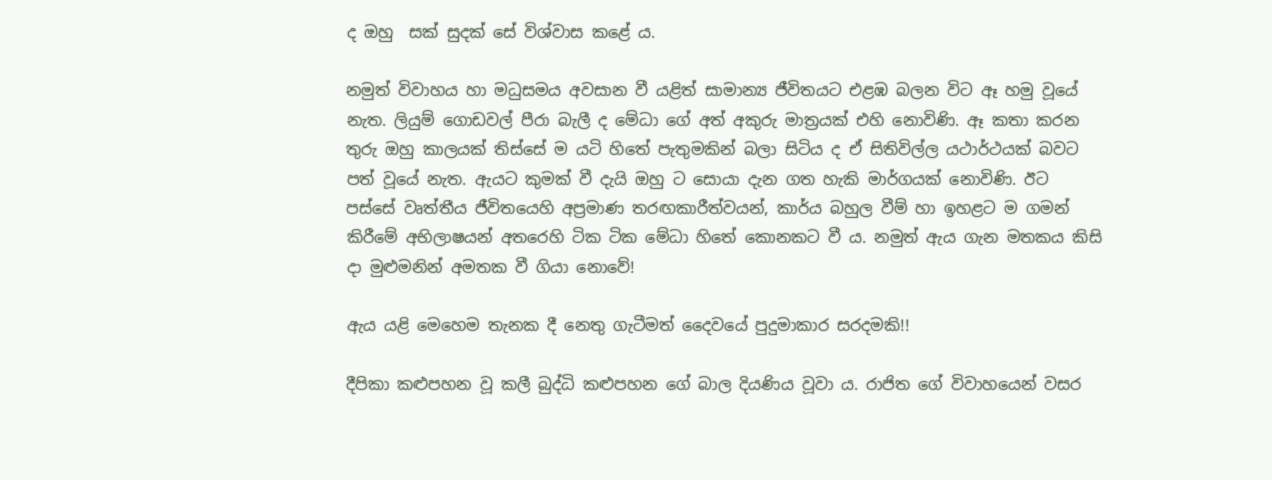ද ඔහු  සක් සුදක් සේ විශ්වාස කළේ ය.

නමුත් විවාහය හා මධුසමය අවසාන වී යළිත් සාමාන්‍ය ජීවිතයට එළඹ බලන විට ඈ හමු වූයේ නැත. ලියුම් ගොඩවල් පීරා බැලී ද මේධා ගේ අත් අකුරු මාත්‍රයක් එහි නොවිණි. ඈ කතා කරන තුරු ඔහු කාලයක් තිස්සේ ම යටි හිතේ පැතුමකින් බලා සිටිය ද ඒ සිතිවිල්ල යථාර්ථයක් බවට පත් වූයේ නැත. ඇයට කුමක් වී දැයි ඔහු ට සොයා දැන ගත හැකි මාර්ගයක් නොවිණි. ඊට පස්සේ වෘත්තීය ජීවිතයෙහි අප්‍රමාණ තරඟකාරීත්වයන්, කාර්ය බහුල වීම් හා ඉහළට ම ගමන් කිරීමේ අභිලාෂයන් අතරෙහි ටික ටික මේධා හිතේ කොනකට වී ය. නමුත් ඇය ගැන මතකය කිසි දා මුළුමනින් අමතක වී ගියා නොවේ!

ඇය යළි මෙහෙම තැනක දී නෙතු ගැටීමත් දෛවයේ පුදුමාකාර සරදමකි!!

දීපිකා කළුපහන වූ කලී බුද්ධි කළුපහන ගේ බාල දියණිය වූවා ය. රාජිත ගේ විවාහයෙන් වසර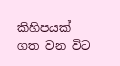කිහිපයක් ගත වන විට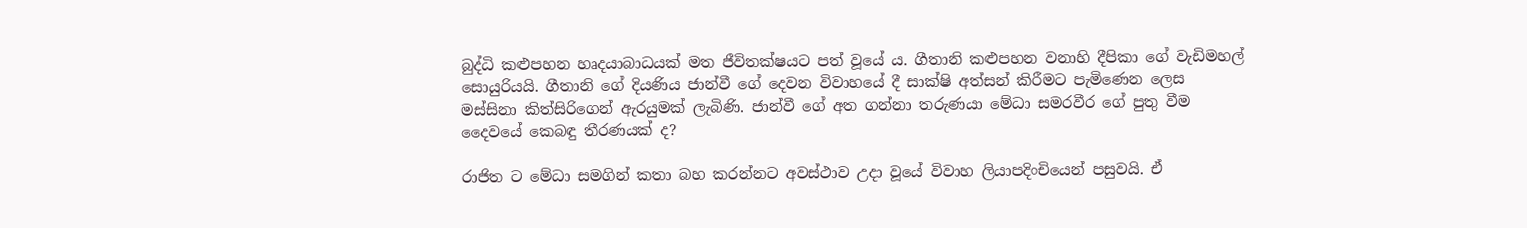බුද්ධි කළුපහන හෘදයාබාධයක් මත ජීවිතක්ෂයට පත් වූයේ ය. ගීතානි කළුපහන වනාහි දීපිකා ගේ වැඩිමහල් සොයුරියයි. ගීතානි ගේ දියණිය ජාන්වී ගේ දෙවන විවාහයේ දී සාක්ෂි අත්සන් කිරීමට පැමිණෙන ලෙස මස්සිනා කිත්සිරිගෙන් ඇරයුමක් ලැබිණි. ජාන්වී ගේ අත ගන්නා තරුණයා මේධා සමරවීර ගේ පුතු වීම දෛවයේ කෙබඳු තීරණයක් ද?

රාජිත ට මේධා සමගින් කතා බහ කරන්නට අවස්ථාව උදා වූයේ විවාහ ලියාපදිංචියෙන් පසුවයි. ඒ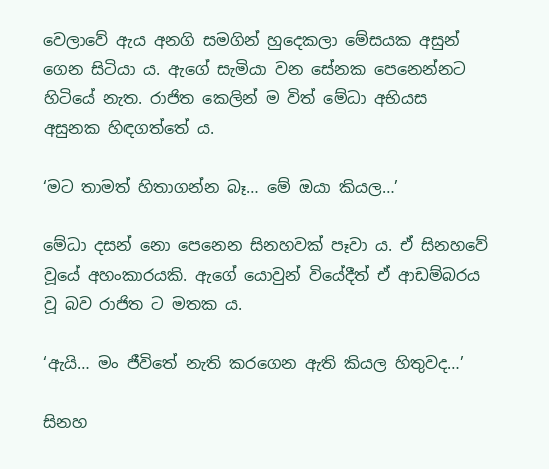වෙලාවේ ඇය අනගි සමගින් හුදෙකලා මේසයක අසුන් ගෙන සිටියා ය. ඇගේ සැමියා වන සේනක පෙනෙන්නට හිටියේ නැත. රාජිත කෙලින් ම විත් මේධා අභියස අසුනක හිඳගත්තේ ය.

‘මට තාමත් හිතාගන්න බෑ… මේ ඔයා කියල…’

මේධා දසන් නො පෙනෙන සිනහවක් පෑවා ය. ඒ සිනහවේ වූයේ අහංකාරයකි. ඇගේ යොවුන් වියේදීත් ඒ ආඩම්බරය වූ බව රාජිත ට මතක ය.

‘ඇයි… මං ජීවිතේ නැති කරගෙන ඇති කියල හිතුවද…’

සිනහ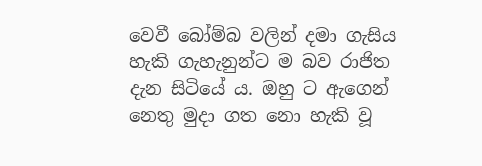වෙවී බෝම්බ වලින් දමා ගැසිය හැකි ගැහැනුන්ට ම බව රාජිත දැන සිටියේ ය. ඔහු ට ඇගෙන් නෙතු මුදා ගත නො හැකි වූ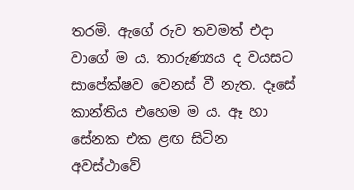තරමි. ඇගේ රුව තවමත් එදා වාගේ ම ය. තාරුණ්‍යය ද වයසට සාපේක්ෂව වෙනස් වී නැත. දෑසේ කාන්තිය එහෙම ම ය. ඈ හා සේනක එක ළඟ සිටින අවස්ථාවේ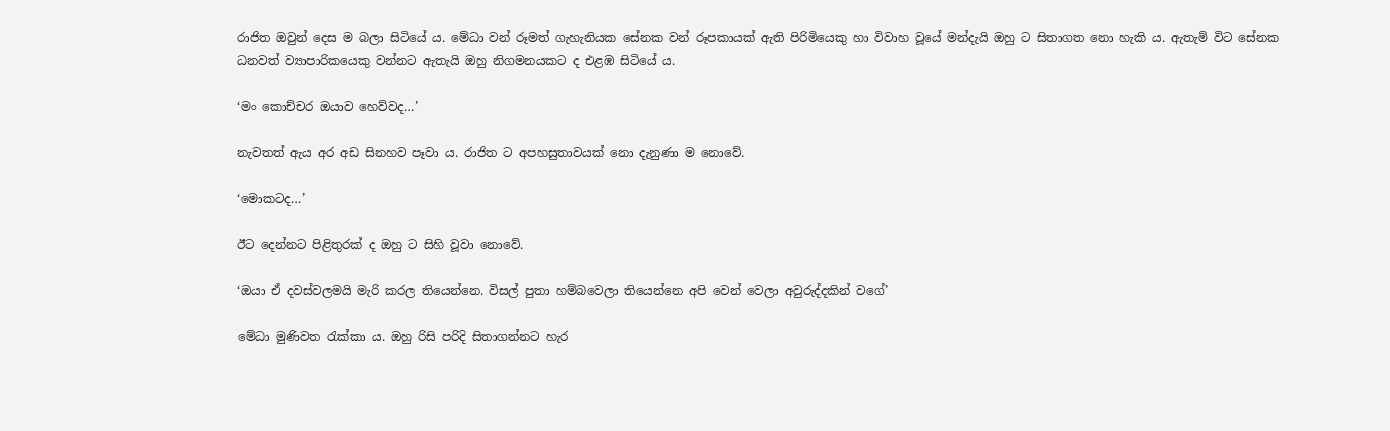රාජිත ඔවුන් දෙස ම බලා සිටියේ ය. මේධා වන් රූමත් ගැහැනියක සේනක වන් රූපකායක් ඇති පිරිමියෙකු හා විවාහ වූයේ මන්දැයි ඔහු ට සිතාගත නො හැකි ය. ඇතැම් විට සේනක ධනවත් ව්‍යාපාරිකයෙකු වන්නට ඇතැයි ඔහු නිගමනයකට ද එළඹ සිටියේ ය.

‘මං කොච්චර ඔයාව හෙව්වද…’

නැවතත් ඇය අර අඩ සිනහව පෑවා ය. රාජිත ට අපහසුතාවයක් නො දැනුණා ම නොවේ.

‘මොකටද…’

ඊට දෙන්නට පිළිතුරක් ද ඔහු ට සිහි වූවා නොවේ.

‘ඔයා ඒ දවස්වලමයි මැරි කරල තියෙන්නෙ. විසල් පුතා හම්බවෙලා තියෙන්නෙ අපි වෙන් වෙලා අවුරුද්දකින් වගේ’

මේධා මුණිවත රැක්කා ය. ඔහු රිසි පරිදි සිතාගන්නට හැර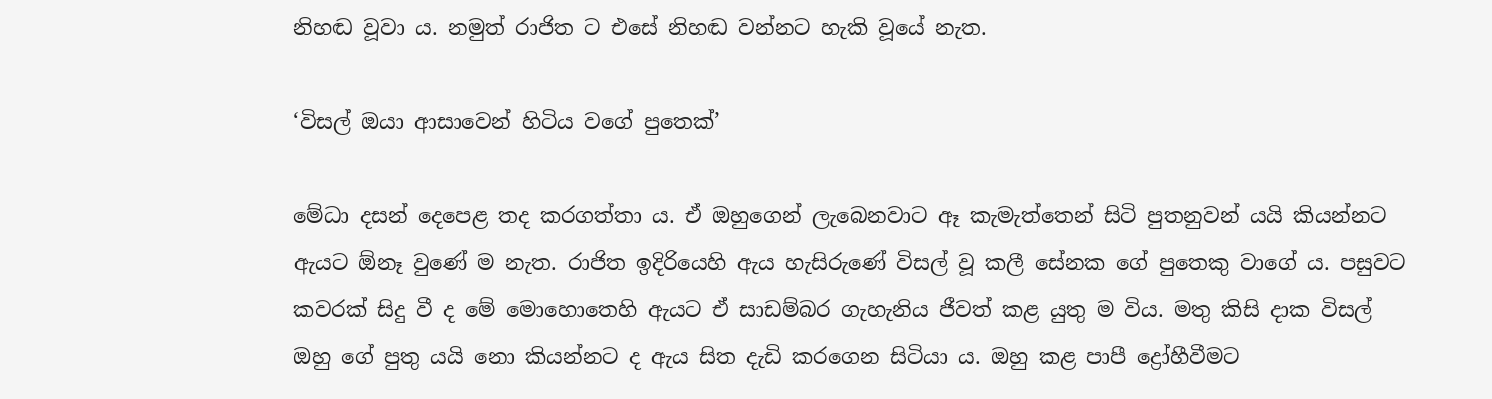නිහඬ වූවා ය. නමුත් රාජිත ට එසේ නිහඬ වන්නට හැකි වූයේ නැත.

‘විසල් ඔයා ආසාවෙන් හිටිය වගේ පුතෙක්’

මේධා දසන් දෙපෙළ තද කරගත්තා ය. ඒ ඔහුගෙන් ලැබෙනවාට ඈ කැමැත්තෙන් සිටි පුතනුවන් යයි කියන්නට ඇයට ඕනෑ වුණේ ම නැත. රාජිත ඉදිරියෙහි ඇය හැසිරුණේ විසල් වූ කලී සේනක ගේ පුතෙකු වාගේ ය. පසුවට කවරක් සිදු වී ද මේ මොහොතෙහි ඇයට ඒ සාඩම්බර ගැහැනිය ජීවත් කළ යුතු ම විය. මතු කිසි දාක විසල් ඔහු ගේ පුතු යයි නො කියන්නට ද ඇය සිත දැඩි කරගෙන සිටියා ය. ඔහු කළ පාපී ද්‍රෝහීවීමට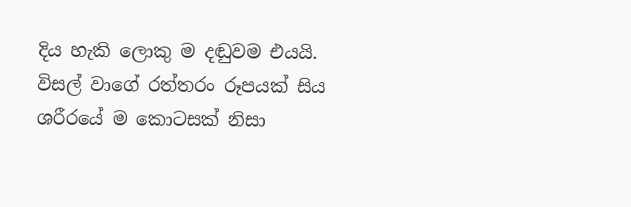දිය හැකි ලොකු ම දඬුවම එයයි. විසල් වාගේ රත්තරං රූපයක් සිය ශරීරයේ ම කොටසක් නිසා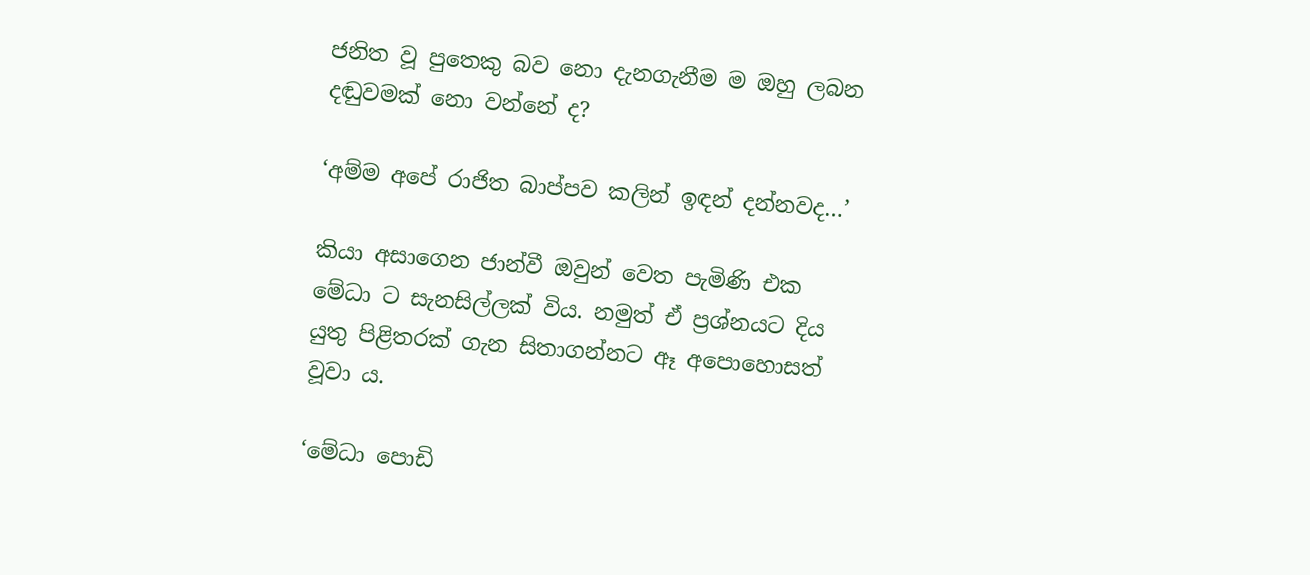ජනිත වූ පුතෙකු බව නො දැනගැනීම ම ඔහු ලබන දඬුවමක් නො වන්නේ ද?

‘අම්ම අපේ රාජිත බාප්පව කලින් ඉඳන් දන්නවද…’

කියා අසාගෙන ජාන්වී ඔවුන් වෙත පැමිණි එක මේධා ට සැනසිල්ලක් විය. නමුත් ඒ ප්‍රශ්නයට දිය යුතු පිළිතරක් ගැන සිතාගන්නට ඈ අපොහොසත් වූවා ය.

‘මේධා පොඩි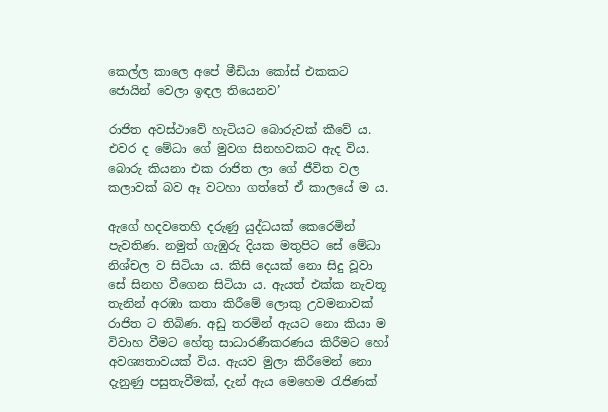කෙල්ල කාලෙ අපේ මීඩියා කෝස් එකකට ජොයින් වෙලා ඉඳල තියෙනව’

රාජිත අවස්ථාවේ හැටියට බොරුවක් කීවේ ය. එවර ද මේධා ගේ මුවග සිනහවකට ඇද විය. බොරු කියනා එක රාජිත ලා ගේ ජීවිත වල කලාවක් බව ඈ වටහා ගත්තේ ඒ කාලයේ ම ය.

ඇගේ හදවතෙහි දරුණු යුද්ධයක් කෙරෙමින් පැවතිණ. නමුත් ගැඹුරු දියක මතුපිට සේ මේධා නිශ්චල ව සිටියා ය. කිසි දෙයක් නො සිදු වූවා සේ සිනහ වීගෙන සිටියා ය. ඇයත් එක්ක නැවතූ තැනින් අරඹා කතා කිරීමේ ලොකු උවමනාවක් රාජිත ට තිබිණ. අඩු තරමින් ඇයට නො කියා ම විවාහ වීමට හේතු සාධාරණීකරණය කිරීමට හෝ අවශ්‍යතාවයක් විය. ඇයව මුලා කිරීමෙන් නො දැනුණු පසුතැවීමක්, දැන් ඇය මෙහෙම රැජිණක්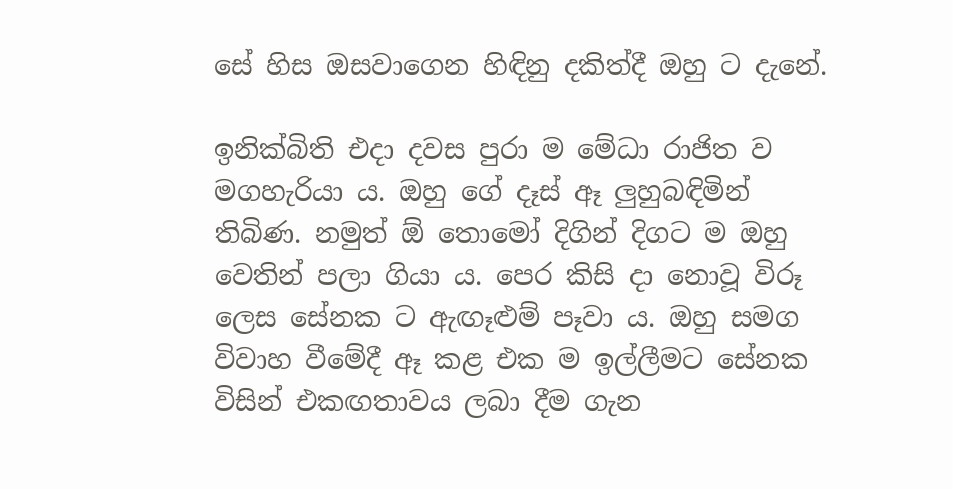සේ හිස ඔසවාගෙන හිඳිනු දකිත්දී ඔහු ට දැනේ.

ඉනික්බිති එදා දවස පුරා ම මේධා රාජිත ව මගහැරියා ය. ඔහු ගේ දෑස් ඈ ලුහුබඳිමින් තිබිණ. නමුත් ඕ තොමෝ දිගින් දිගට ම ඔහු වෙතින් පලා ගියා ය. පෙර කිසි දා නොවූ විරූ ලෙස සේනක ට ඇඟෑළුම් පෑවා ය. ඔහු සමග විවාහ වීමේදී ඈ කළ එක ම ඉල්ලීමට සේනක විසින් එකඟතාවය ලබා දීම ගැන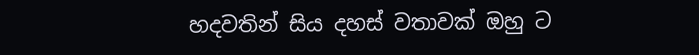හදවතින් සිය දහස් වතාවක් ඔහු ට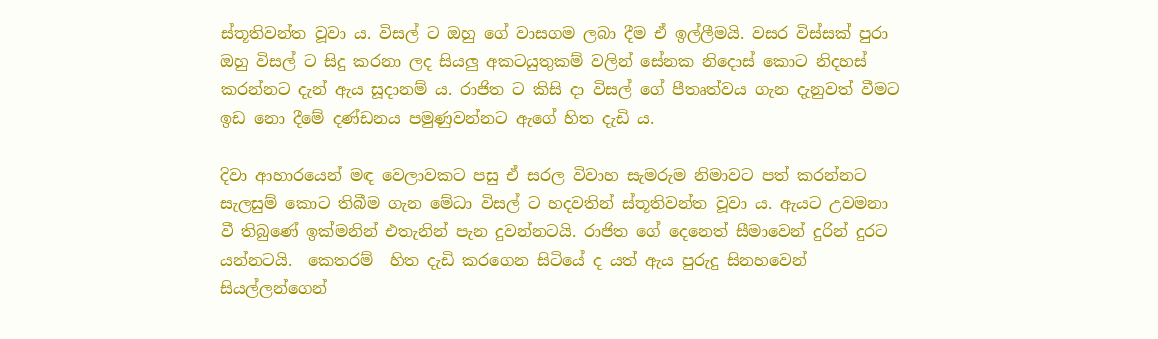ස්තූතිවන්ත වූවා ය. විසල් ට ඔහු ගේ වාසගම ලබා දීම ඒ ඉල්ලීමයි. වසර විස්සක් පුරා ඔහු විසල් ට සිදු කරනා ලද සියලු අකටයුතුකම් වලින් සේනක නිදොස් කොට නිදහස් කරන්නට දැන් ඇය සූදානම් ය. රාජිත ට කිසි දා විසල් ගේ පීතෘත්වය ගැන දැනුවත් වීමට ඉඩ නො දීමේ දණ්ඩනය පමුණුවන්නට ඇගේ හිත දැඩි ය.

දිවා ආහාරයෙන් මඳ වෙලාවකට පසු ඒ සරල විවාහ සැමරුම නිමාවට පත් කරන්නට සැලසුම් කොට තිබීම ගැන මේධා විසල් ට හදවතින් ස්තූතිවන්ත වූවා ය. ඇයට උවමනා වී තිබුණේ ඉක්මනින් එතැනින් පැන දුවන්නටයි. රාජිත ගේ දෙනෙත් සීමාවෙන් දුරින් දුරට යන්නටයි.  කෙතරම්  හිත දැඩි කරගෙන සිටියේ ද යත් ඇය පුරුදු සිනහවෙන් සියල්ලන්ගෙන්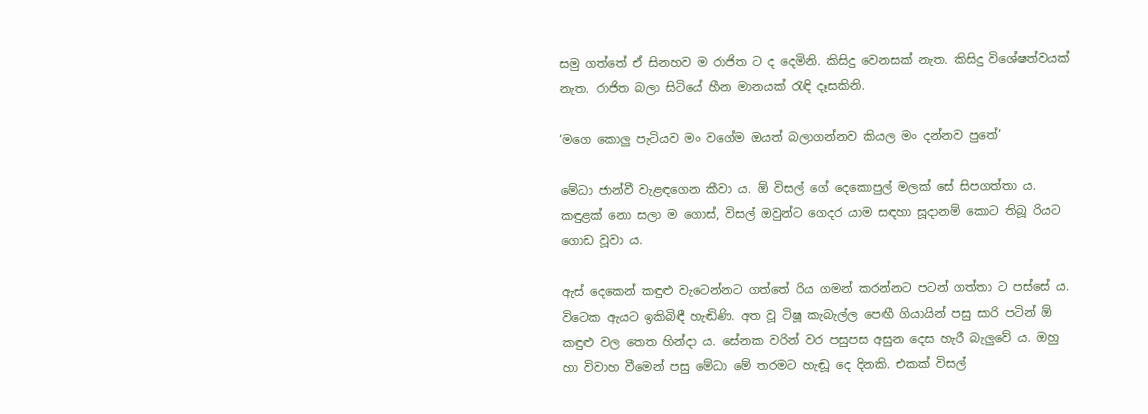සමු ගත්තේ ඒ සිනහව ම රාජිත ට ද දෙමිනි. කිසිදු වෙනසක් නැත. කිසිදු විශේෂත්වයක් නැත. රාජිත බලා සිටියේ හීන මානයක් රැඳි දෑසකිනි.

‘මගෙ කොලු පැටියව මං වගේම ඔයත් බලාගන්නව කියල මං දන්නව පුතේ’

මේධා ජාන්වී වැළඳගෙන කීවා ය. ඕ විසල් ගේ දෙකොපුල් මලක් සේ සිපගත්තා ය. කඳුළක් නො සලා ම ගොස්, විසල් ඔවුන්ට ගෙදර යාම සඳහා සූදානම් කොට තිබූ රියට ගොඩ වූවා ය.

ඇස් දෙකෙන් කඳුළු වැටෙන්නට ගත්තේ රිය ගමන් කරන්නට පටන් ගත්තා ට පස්සේ ය. විටෙක ඇයට ඉකිබිඳී හැඬිණි. අත වූ ටිෂූ කැබැල්ල පෙඟී ගියායින් පසු සාරි පටින් ඕ කඳුළු වල තෙත හින්දා ය. සේනක වරින් වර පසුපස අසුන දෙස හැරී බැලුවේ ය. ඔහු හා විවාහ වීමෙන් පසු මේධා මේ තරමට හැඬූ දෙ දිනකි. එකක් විසල්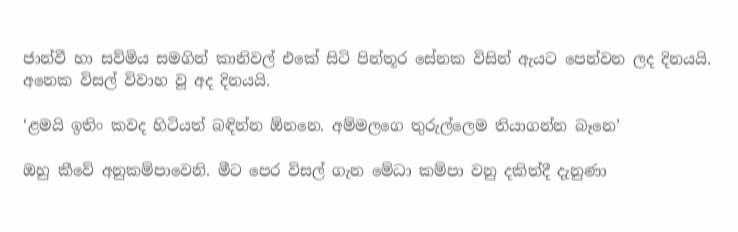ජාන්වී හා සව්මිය සමගින් කානිවල් එකේ සිටි පින්තූර සේනක විසින් ඇයට පෙන්වන ලද දිනයයි. අනෙක විසල් විවාහ වූ අද දිනයයි.

‘ළමයි ඉතිං කවද හිටියත් බඳින්න ඕනනෙ. අම්මලගෙ තුරුල්ලෙම තියාගන්න බෑනෙ’

ඔහු කීවේ අනුකම්පාවෙනි. මීට පෙර විසල් ගැන මේධා කම්පා වනු දකිත්දී දැනුණා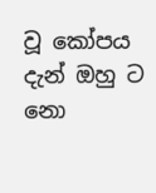වූ කෝපය දැන් ඔහු ට නො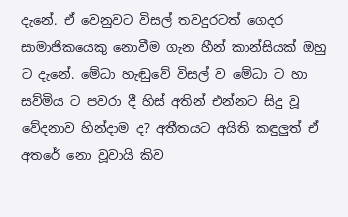දැනේ. ඒ වෙනුවට විසල් තවදුරටත් ගෙදර සාමාජිකයෙකු නොවීම ගැන හීන් කාන්සියක් ඔහු ට දැනේ. මේධා හැඬුවේ විසල් ව මේධා ට හා සව්මිය ට පවරා දී හිස් අතින් එන්නට සිදු වූ වේදනාව හින්දාම ද? අතීතයට අයිති කඳුලුත් ඒ අතරේ නො වූවායි කිව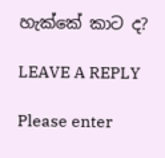හැක්කේ කාට ද?

LEAVE A REPLY

Please enter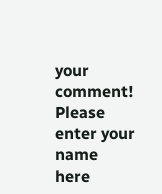your comment!
Please enter your name here